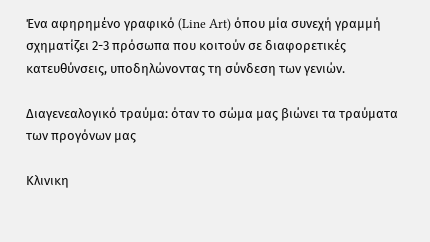Ένα αφηρημένο γραφικό (Line Art) όπου μία συνεχή γραμμή σχηματίζει 2-3 πρόσωπα που κοιτούν σε διαφορετικές κατευθύνσεις, υποδηλώνοντας τη σύνδεση των γενιών.

Διαγενεαλογικό τραύμα: όταν το σώμα μας βιώνει τα τραύματα των προγόνων μας

Κλινικη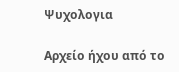Ψυχολογια

Αρχείο ήχου από το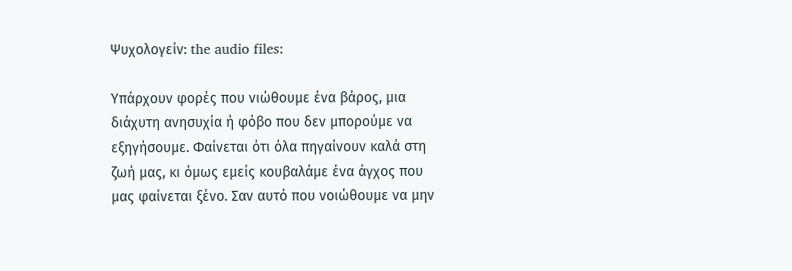Ψυχολογείν: the audio files:

Υπάρχουν φορές που νιώθουμε ένα βάρος, μια διάχυτη ανησυχία ή φόβο που δεν μπορούμε να εξηγήσουμε. Φαίνεται ότι όλα πηγαίνουν καλά στη ζωή μας, κι όμως εμείς κουβαλάμε ένα άγχος που μας φαίνεται ξένο. Σαν αυτό που νοιώθουμε να μην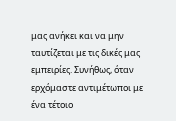μας ανήκει και να μην ταυτίζεται με τις δικές μας εμπειρίες. Συνήθως, όταν ερχόμαστε αντιμέτωποι με ένα τέτοιο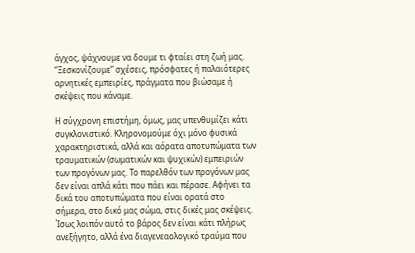άγχος, ψάχνουμε να δουμε τι φταίει στη ζωή μας. “Ξεσκονίζουμε” σχέσεις, πρόσφατες ή παλαιότερες αρνητικές εμπειρίες, πράγματα που βιώσαμε ή σκέψεις που κάναμε.

Η σύγχρονη επιστήμη, όμως, μας υπενθυμίζει κάτι συγκλονιστικό. Κληρονομούμε όχι μόνο φυσικά χαρακτηριστικά, αλλά και αόρατα αποτυπώματα των τραυματικών (σωματικών και ψυχικών) εμπειριών των προγόνων μας. Το παρελθόν των προγόνων μας δεν είναι απλά κάτι που πάει και πέρασε. Αφήνει τα δικά του αποτυπώματα που είναι ορατά στο σήμερα, στο δικό μας σώμα, στις δικές μας σκέψεις. Ίσως λοιπόν αυτό το βάρος δεν είναι κάτι πλήρως ανεξήγητο, αλλά ένα διαγενεαολογικό τραύμα που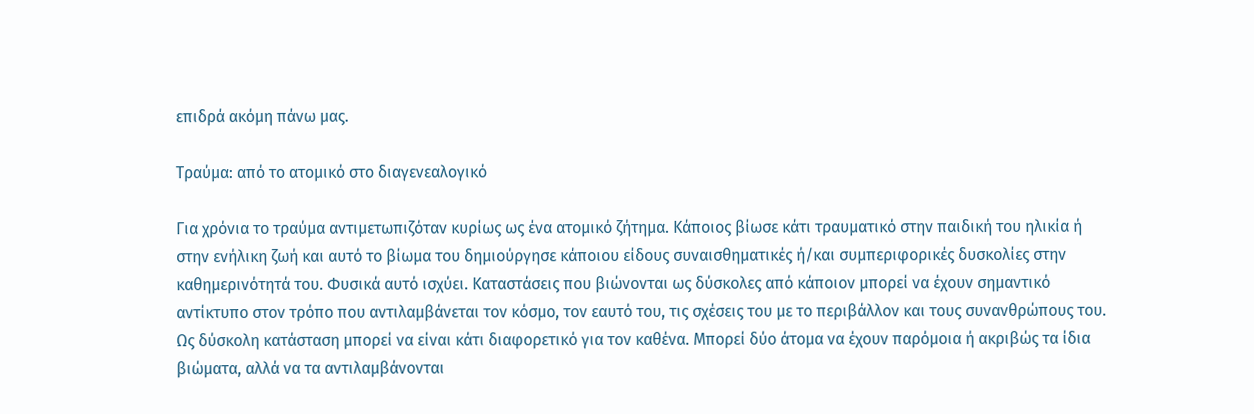επιδρά ακόμη πάνω μας.

Τραύμα: από το ατομικό στο διαγενεαλογικό

Για χρόνια το τραύμα αντιμετωπιζόταν κυρίως ως ένα ατομικό ζήτημα. Κάποιος βίωσε κάτι τραυματικό στην παιδική του ηλικία ή στην ενήλικη ζωή και αυτό το βίωμα του δημιούργησε κάποιου είδους συναισθηματικές ή/και συμπεριφορικές δυσκολίες στην καθημερινότητά του. Φυσικά αυτό ισχύει. Καταστάσεις που βιώνονται ως δύσκολες από κάποιον μπορεί να έχουν σημαντικό αντίκτυπο στον τρόπο που αντιλαμβάνεται τον κόσμο, τον εαυτό του, τις σχέσεις του με το περιβάλλον και τους συνανθρώπους του. Ως δύσκολη κατάσταση μπορεί να είναι κάτι διαφορετικό για τον καθένα. Μπορεί δύο άτομα να έχουν παρόμοια ή ακριβώς τα ίδια βιώματα, αλλά να τα αντιλαμβάνονται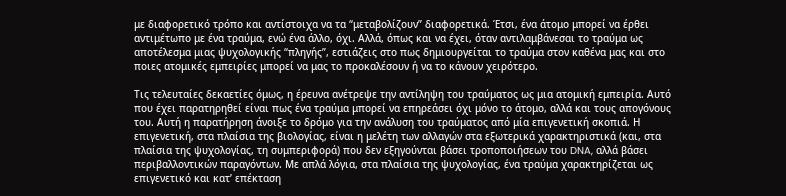με διαφορετικό τρόπο και αντίστοιχα να τα “μεταβολίζουν” διαφορετικά. Έτσι, ένα άτομο μπορεί να έρθει αντιμέτωπο με ένα τραύμα, ενώ ένα άλλο, όχι. Αλλά, όπως και να έχει, όταν αντιλαμβάνεσαι το τραύμα ως αποτέλεσμα μιας ψυχολογικής “πληγής”, εστιάζεις στο πως δημιουργείται το τραύμα στον καθένα μας και στο ποιες ατομικές εμπειρίες μπορεί να μας το προκαλέσουν ή να το κάνουν χειρότερο.

Τις τελευταίες δεκαετίες όμως, η έρευνα ανέτρεψε την αντίληψη του τραύματος ως μια ατομική εμπειρία. Αυτό που έχει παρατηρηθεί είναι πως ένα τραύμα μπορεί να επηρεάσει όχι μόνο το άτομο, αλλά και τους απογόνους του. Αυτή η παρατήρηση άνοιξε το δρόμο για την ανάλυση του τραύματος από μία επιγενετική σκοπιά. Η επιγενετική, στα πλαίσια της βιολογίας, είναι η μελέτη των αλλαγών στα εξωτερικά χαρακτηριστικά (και, στα πλαίσια της ψυχολογίας, τη συμπεριφορά) που δεν εξηγούνται βάσει τροποποιήσεων του DNA, αλλά βάσει περιβαλλοντικών παραγόντων. Με απλά λόγια, στα πλαίσια της ψυχολογίας, ένα τραύμα χαρακτηρίζεται ως επιγενετικό και κατ’ επέκταση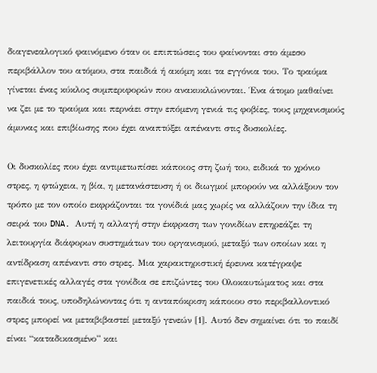διαγενεαλογικό φαινόμενο όταν οι επιπτώσεις του φαίνονται στο άμεσο περιβάλλον του ατόμου, στα παιδιά ή ακόμη και τα εγγόνια του. Το τραύμα γίνεται ένας κύκλος συμπεριφορών που ανακυκλώνονται. Ένα άτομο μαθαίνει να ζει με το τραύμα και περνάει στην επόμενη γενιά τις φοβίες, τους μηχανισμούς άμυνας και επιβίωσης που έχει αναπτύξει απέναντι στις δυσκολίες.

Οι δυσκολίες που έχει αντιμετωπίσει κάποιος στη ζωή του, ειδικά το χρόνιο στρες, η φτώχεια, η βία, η μετανάστευση ή οι διωγμοί μπορούν να αλλάξουν τον τρόπο με τον οποίο εκφράζονται τα γονίδιά μας χωρίς να αλλάζουν την ίδια τη σειρά του DNA. Αυτή η αλλαγή στην έκφραση των γονιδίων επηρεάζει τη λειτουργία διάφορων συστημάτων του οργανισμού, μεταξύ των οποίων και η αντίδραση απέναντι στο στρες. Μια χαρακτηριστική έρευνα κατέγραψε επιγενετικές αλλαγές στα γονίδια σε επιζώντες του Ολοκαυτώματος και στα παιδιά τους, υποδηλώνοντας ότι η ανταπόκριση κάποιου στο περιβαλλοντικό στρες μπορεί να μεταβιβαστεί μεταξύ γενεών [1]. Αυτό δεν σημαίνει ότι το παιδί είναι “καταδικασμένο” και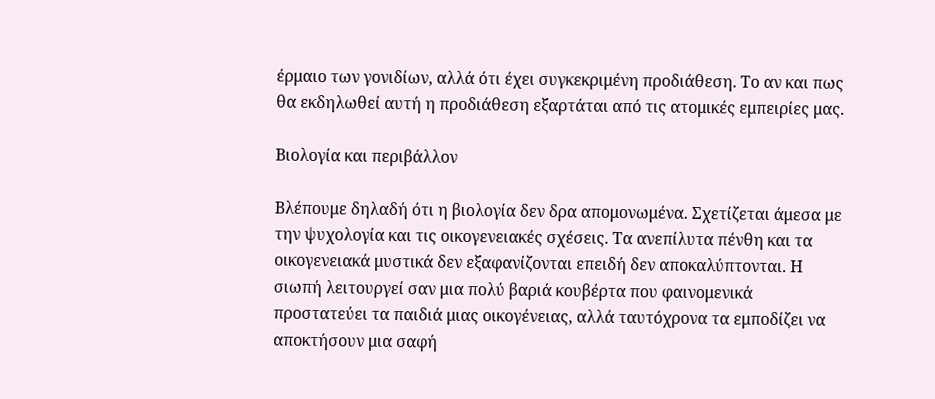έρμαιο των γονιδίων, αλλά ότι έχει συγκεκριμένη προδιάθεση. Το αν και πως θα εκδηλωθεί αυτή η προδιάθεση εξαρτάται από τις ατομικές εμπειρίες μας.

Βιολογία και περιβάλλον

Βλέπουμε δηλαδή ότι η βιολογία δεν δρα απομονωμένα. Σχετίζεται άμεσα με την ψυχολογία και τις οικογενειακές σχέσεις. Τα ανεπίλυτα πένθη και τα οικογενειακά μυστικά δεν εξαφανίζονται επειδή δεν αποκαλύπτονται. Η σιωπή λειτουργεί σαν μια πολύ βαριά κουβέρτα που φαινομενικά προστατεύει τα παιδιά μιας οικογένειας, αλλά ταυτόχρονα τα εμποδίζει να αποκτήσουν μια σαφή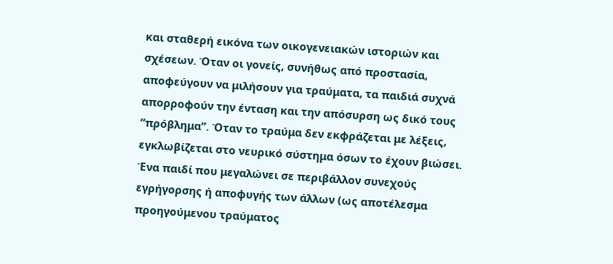και σταθερή εικόνα των οικογενειακών ιστοριών και σχέσεων. Όταν οι γονείς, συνήθως από προστασία, αποφεύγουν να μιλήσουν για τραύματα, τα παιδιά συχνά απορροφούν την ένταση και την απόσυρση ως δικό τους “πρόβλημα”. Όταν το τραύμα δεν εκφράζεται με λέξεις, εγκλωβίζεται στο νευρικό σύστημα όσων το έχουν βιώσει. Ένα παιδί που μεγαλώνει σε περιβάλλον συνεχούς εγρήγορσης ή αποφυγής των άλλων (ως αποτέλεσμα προηγούμενου τραύματος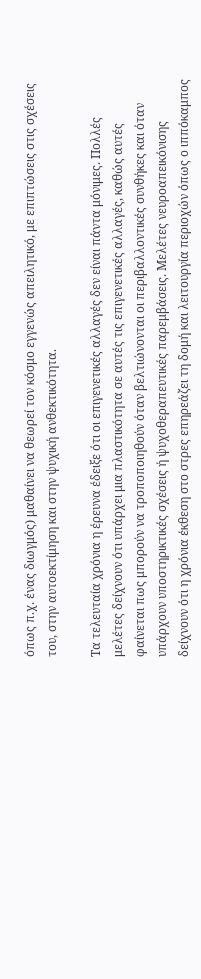όπως π.χ. ένας διωγμός) μαθαίνει να θεωρεί τον κόσμο εγγενώς απειλητικό, με επιπτώσεις στις σχέσεις του, στην αυτοεκτίμηση και στην ψυχική ανθεκτικότητα.

Τα τελευταία χρόνια η έρευνα έδειξε ότι οι επιγενετικές αλλαγές δεν είναι πάντα μόνιμες. Πολλές μελέτες δείχνουν ότι υπάρχει μια πλαστικότητα σε αυτές τις επιγενετικές αλλαγές, καθώς αυτές φαίνεται πως μπορούν να τροποποιηθούν όταν βελτιώνονται οι περιβαλλοντικές συνθήκες και όταν υπάρχουν υποστηρικτικές σχέσεις ή ψυχοθεραπευτικές παρεμβάσεις. Μελέτες νευροαπεικόνισης δείχνουν ότι η χρόνια έκθεση στο στρες επηρεάζει τη δομή και λειτουργία περιοχών όπως ο ιππόκαμπος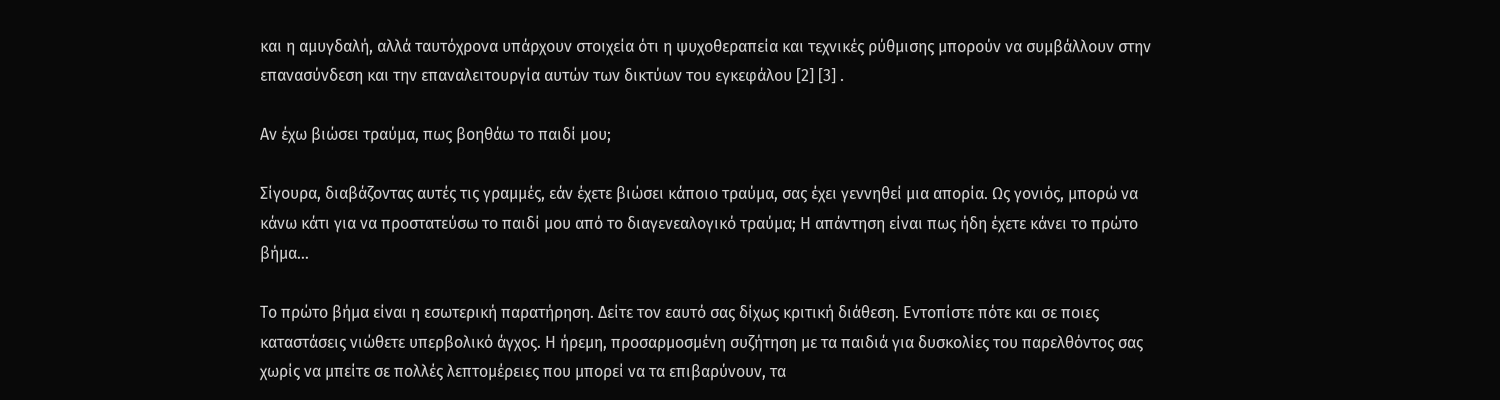και η αμυγδαλή, αλλά ταυτόχρονα υπάρχουν στοιχεία ότι η ψυχοθεραπεία και τεχνικές ρύθμισης μπορούν να συμβάλλουν στην επανασύνδεση και την επαναλειτουργία αυτών των δικτύων του εγκεφάλου [2] [3] .

Αν έχω βιώσει τραύμα, πως βοηθάω το παιδί μου;

Σίγουρα, διαβάζοντας αυτές τις γραμμές, εάν έχετε βιώσει κάποιο τραύμα, σας έχει γεννηθεί μια απορία. Ως γονιός, μπορώ να κάνω κάτι για να προστατεύσω το παιδί μου από το διαγενεαλογικό τραύμα; Η απάντηση είναι πως ήδη έχετε κάνει το πρώτο βήμα…

Το πρώτο βήμα είναι η εσωτερική παρατήρηση. Δείτε τον εαυτό σας δίχως κριτική διάθεση. Εντοπίστε πότε και σε ποιες καταστάσεις νιώθετε υπερβολικό άγχος. Η ήρεμη, προσαρμοσμένη συζήτηση με τα παιδιά για δυσκολίες του παρελθόντος σας χωρίς να μπείτε σε πολλές λεπτομέρειες που μπορεί να τα επιβαρύνουν, τα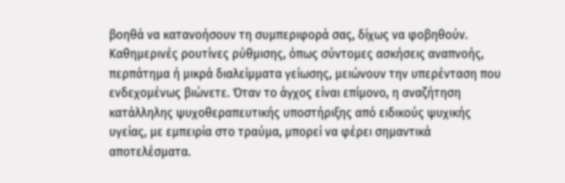βοηθά να κατανοήσουν τη συμπεριφορά σας, δίχως να φοβηθούν. Καθημερινές ρουτίνες ρύθμισης, όπως σύντομες ασκήσεις αναπνοής, περπάτημα ή μικρά διαλείμματα γείωσης, μειώνουν την υπερένταση που ενδεχομένως βιώνετε. Όταν το άγχος είναι επίμονο, η αναζήτηση κατάλληλης ψυχοθεραπευτικής υποστήριξης από ειδικούς ψυχικής υγείας, με εμπειρία στο τραύμα, μπορεί να φέρει σημαντικά αποτελέσματα.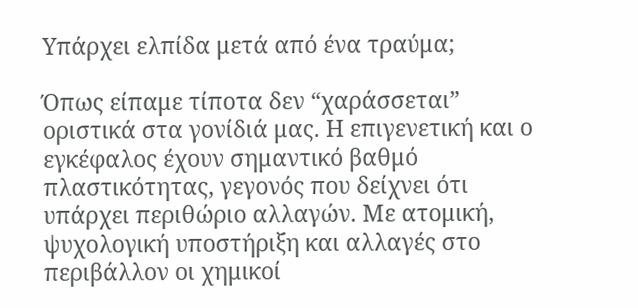Υπάρχει ελπίδα μετά από ένα τραύμα;

Όπως είπαμε τίποτα δεν “χαράσσεται” οριστικά στα γονίδιά μας. Η επιγενετική και ο εγκέφαλος έχουν σημαντικό βαθμό πλαστικότητας, γεγονός που δείχνει ότι υπάρχει περιθώριο αλλαγών. Με ατομική, ψυχολογική υποστήριξη και αλλαγές στο περιβάλλον οι χημικοί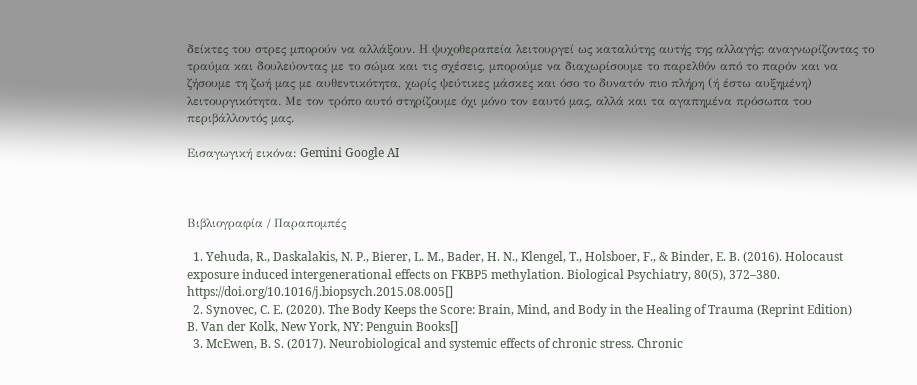δείκτες του στρες μπορούν να αλλάξουν. Η ψυχοθεραπεία λειτουργεί ως καταλύτης αυτής της αλλαγής: αναγνωρίζοντας το τραύμα και δουλεύοντας με το σώμα και τις σχέσεις, μπορούμε να διαχωρίσουμε το παρελθόν από το παρόν και να ζήσουμε τη ζωή μας με αυθεντικότητα, χωρίς ψεύτικες μάσκες και όσο το δυνατόν πιο πλήρη (ή έστω αυξημένη) λειτουργικότητα. Με τον τρόπο αυτό στηρίζουμε όχι μόνο τον εαυτό μας, αλλά και τα αγαπημένα πρόσωπα του περιβάλλοντός μας.

Εισαγωγική εικόνα: Gemini Google AI



Βιβλιογραφία / Παραπομπές

  1. Yehuda, R., Daskalakis, N. P., Bierer, L. M., Bader, H. N., Klengel, T., Holsboer, F., & Binder, E. B. (2016). Holocaust exposure induced intergenerational effects on FKBP5 methylation. Biological Psychiatry, 80(5), 372–380. https://doi.org/10.1016/j.biopsych.2015.08.005[]
  2. Synovec, C. E. (2020). The Body Keeps the Score: Brain, Mind, and Body in the Healing of Trauma (Reprint Edition) B. Van der Kolk, New York, NY: Penguin Books[]
  3. McEwen, B. S. (2017). Neurobiological and systemic effects of chronic stress. Chronic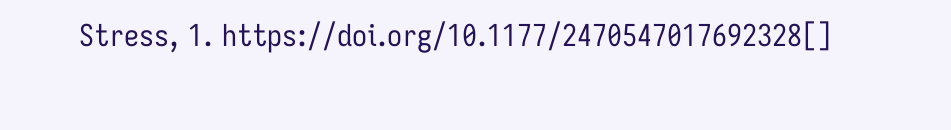Stress, 1. https://doi.org/10.1177/2470547017692328[]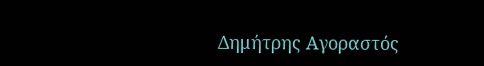Δημήτρης Αγοραστός